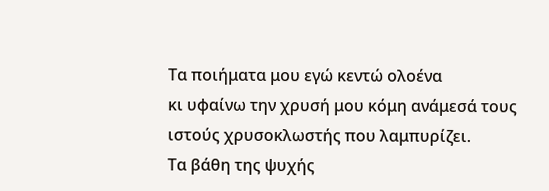Τα ποιήματα μου εγώ κεντώ ολοένα
κι υφαίνω την χρυσή μου κόμη ανάμεσά τους
ιστούς χρυσοκλωστής που λαμπυρίζει.
Τα βάθη της ψυχής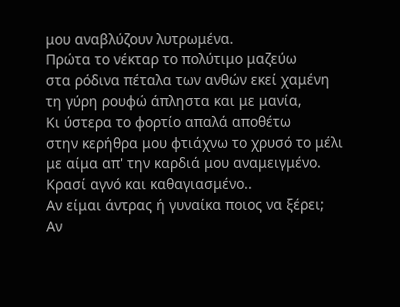μου αναβλύζουν λυτρωμένα.
Πρώτα το νέκταρ το πολύτιμο μαζεύω
στα ρόδινα πέταλα των ανθών εκεί χαμένη
τη γύρη ρουφώ άπληστα και με μανία,
Κι ύστερα το φορτίο απαλά αποθέτω
στην κερήθρα μου φτιάχνω το χρυσό το μέλι
με αίμα απ' την καρδιά μου αναμειγμένο.
Κρασί αγνό και καθαγιασμένο..
Αν είμαι άντρας ή γυναίκα ποιος να ξέρει;
Αν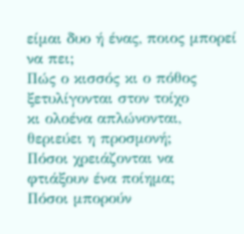είμαι δυο ή ένας, ποιος μπορεί να πει;
Πώς ο κισσός κι ο πόθος ξετυλίγονται στον τοίχο
κι ολοένα απλώνονται, θεριεύει η προσμονή;
Πόσοι χρειάζονται να φτιάξουν ένα ποίημα;
Πόσοι μπορούν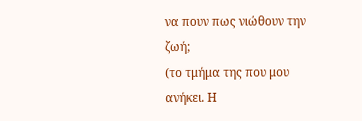να πουν πως νιώθουν την ζωή;
(το τμήμα της που μου ανήκει. Η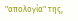"απολογία" της,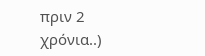πριν 2 χρόνια..)